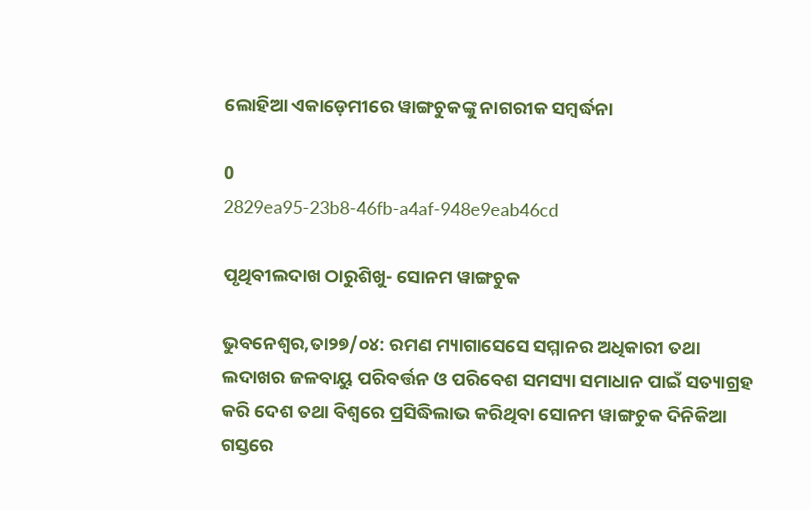ଲୋହିଆ ଏକାଡ଼େମୀରେ ୱାଙ୍ଗଚୁକଙ୍କୁ ନାଗରୀକ ସମ୍ବର୍ଦ୍ଧନା

0
2829ea95-23b8-46fb-a4af-948e9eab46cd

ପୃଥିବୀଲଦାଖ ଠାରୁଶିଖୁ- ସୋନମ ୱାଙ୍ଗଚୁକ

ଭୁବନେଶ୍ଵର,ତା୨୭/୦୪: ରମଣ ମ୍ୟାଗାସେସେ ସମ୍ମାନର ଅଧିକାରୀ ତଥା ଲଦାଖର ଜଳବାୟୁ ପରିବର୍ତ୍ତନ ଓ ପରିବେଶ ସମସ୍ୟା ସମାଧାନ ପାଇଁ ସତ୍ୟାଗ୍ରହ କରି ଦେଶ ତଥା ବିଶ୍ଵରେ ପ୍ରସିଦ୍ଧିଲାଭ କରିଥିବା ସୋନମ ୱାଙ୍ଗଚୁକ ଦିନିକିଆ ଗସ୍ତରେ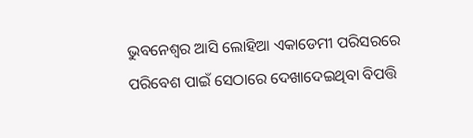ଭୁବନେଶ୍ଵର ଆସି ଲୋହିଆ ଏକାଡେମୀ ପରିସରରେ ପରିବେଶ ପାଇଁ ସେଠାରେ ଦେଖାଦେଇଥିବା ବିପତ୍ତି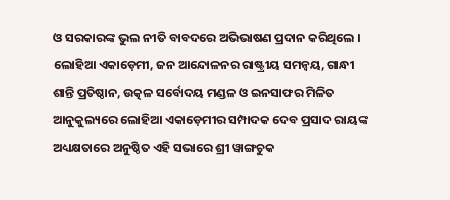ଓ ସରକାରଙ୍କ ଭୁଲ ନୀତି ବାବଦରେ ଅଭିଭାଷଣ ପ୍ରଦାନ କରିଥିଲେ । ଲୋହିଆ ଏକାଡ଼େମୀ, ଜନ ଆନ୍ଦୋଳନର ରାଷ୍ଟ୍ରୀୟ ସମନ୍ଵୟ, ଗାନ୍ଧୀ ଶାନ୍ତି ପ୍ରତିଷ୍ଠାନ, ଉତ୍କଳ ସର୍ବୋଦୟ ମଣ୍ଡଳ ଓ ଇନସାଫର ମିଳିତ ଆନୁକୁଲ୍ୟରେ ଲୋହିଆ ଏକାଡ଼େମୀର ସମ୍ପାଦକ ଦେବ ପ୍ରସାଦ ରାୟଙ୍କ  ଅଧ୍ୟକ୍ଷତାରେ ଅନୁଷ୍ଠିତ ଏହି ସଭାରେ ଶ୍ରୀ ୱାଙ୍ଗଚୁକ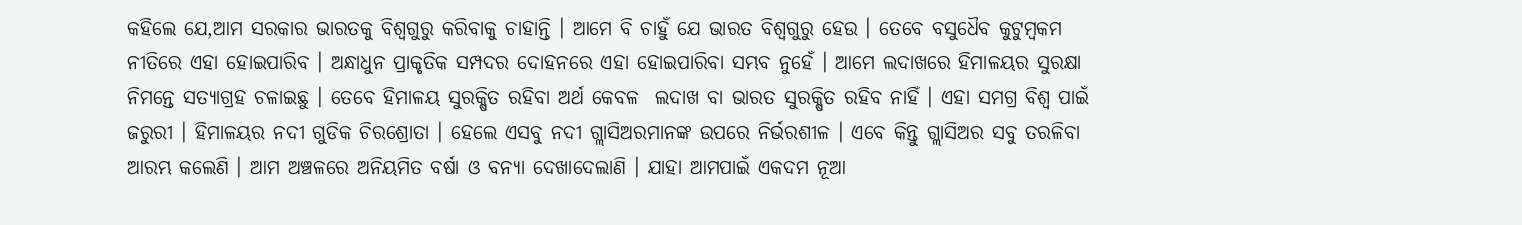କହିଲେ ଯେ,ଆମ ସରକାର ଭାରତକୁ ବିଶ୍ଵଗୁରୁ କରିବାକୁ ଚାହାନ୍ତି । ଆମେ ବି ଚାହୁଁ ଯେ ଭାରତ ବିଶ୍ଵଗୁରୁ ହେଉ । ତେବେ ବସୁଧୈବ କୁଟୁମ୍ବକମ ନୀତିରେ ଏହା ହୋଇପାରିବ । ଅନ୍ଧାଧୁନ ପ୍ରାକୃତିକ ସମ୍ପଦର ଦୋହନରେ ଏହା ହୋଇପାରିବା ସମ୍ଭବ ନୁହେଁ । ଆମେ ଲଦାଖରେ ହିମାଳୟର ସୁରକ୍ଷା ନିମନ୍ତେ ସତ୍ୟାଗ୍ରହ ଚଳାଇଛୁ । ତେବେ ହିମାଳୟ ସୁରକ୍ଷିତ ରହିବା ଅର୍ଥ କେବଳ  ଲଦାଖ ବା ଭାରତ ସୁରକ୍ଷିତ ରହିବ ନାହିଁ । ଏହା ସମଗ୍ର ବିଶ୍ଵ ପାଇଁ ଜରୁରୀ । ହିମାଳୟର ନଦୀ ଗୁଡିକ ଚିରଶ୍ରୋତା । ହେଲେ ଏସବୁ ନଦୀ ଗ୍ଲାସିଅରମାନଙ୍କ ଉପରେ ନିର୍ଭରଶୀଳ । ଏବେ କିନ୍ତୁ ଗ୍ଲାସିଅର ସବୁ ତରଳିବା ଆରମ୍ଭ କଲେଣି । ଆମ ଅଞ୍ଚଳରେ ଅନିୟମିତ ବର୍ଷା ଓ ବନ୍ୟା ଦେଖାଦେଲାଣି । ଯାହା ଆମପାଇଁ ଏକଦମ ନୂଆ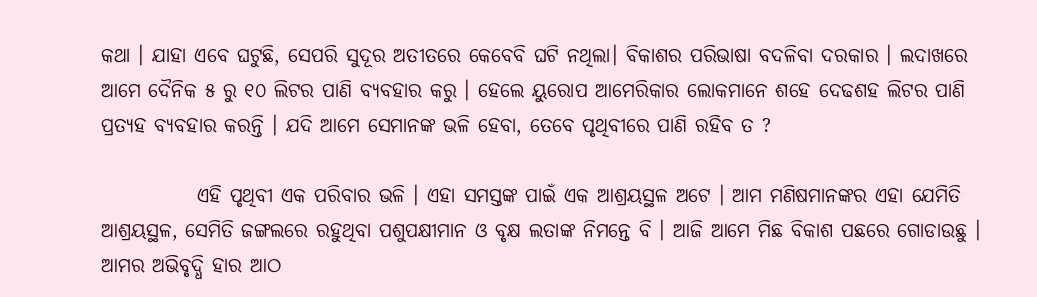କଥା । ଯାହା ଏବେ ଘଟୁଛି, ସେପରି ସୁଦୂର ଅତୀତରେ କେବେବି ଘଟି ନଥିଲା। ବିକାଶର ପରିଭାଷା ବଦଳିବା ଦରକାର । ଲଦାଖରେ ଆମେ ଦୈନିକ ୫ ରୁ ୧୦ ଲିଟର ପାଣି ବ୍ୟବହାର କରୁ । ହେଲେ ୟୁରୋପ ଆମେରିକାର ଲୋକମାନେ ଶହେ ଦେଢଶହ ଲିଟର ପାଣି ପ୍ରତ୍ୟହ ବ୍ୟବହାର କରନ୍ତି । ଯଦି ଆମେ ସେମାନଙ୍କ ଭଳି ହେବା, ତେବେ ପୃଥିବୀରେ ପାଣି ରହିବ ତ ?

            ଏହି ପୃଥିବୀ ଏକ ପରିବାର ଭଳି । ଏହା ସମସ୍ତଙ୍କ ପାଇଁ ଏକ ଆଶ୍ରୟସ୍ଥଳ ଅଟେ । ଆମ ମଣିଷମାନଙ୍କର ଏହା ଯେମିତି ଆଶ୍ରୟସ୍ଥଳ, ସେମିତି ଜଙ୍ଗଲରେ ରହୁଥିବା ପଶୁପକ୍ଷୀମାନ ଓ ବୃକ୍ଷ ଲତାଙ୍କ ନିମନ୍ତେ ବି । ଆଜି ଆମେ ମିଛ ବିକାଶ ପଛରେ ଗୋଡାଉଛୁ । ଆମର ଅଭିବୃଦ୍ଧି ହାର ଆଠ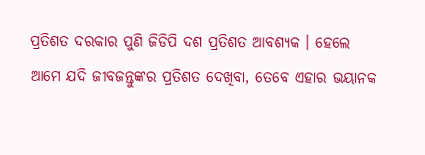ପ୍ରତିଶତ ଦରକାର ପୁଣି ଜିଡିପି ଦଶ ପ୍ରତିଶତ ଆବଶ୍ୟକ । ହେଲେ ଆମେ ଯଦି ଜୀବଜନ୍ତୁଙ୍କର ପ୍ରତିଶତ ଦେଖିବା, ତେବେ ଏହାର ଭୟାନକ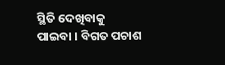ସ୍ଥିତି ଦେଖିବାକୁ ପାଇବା । ବିଗତ ପଚାଶ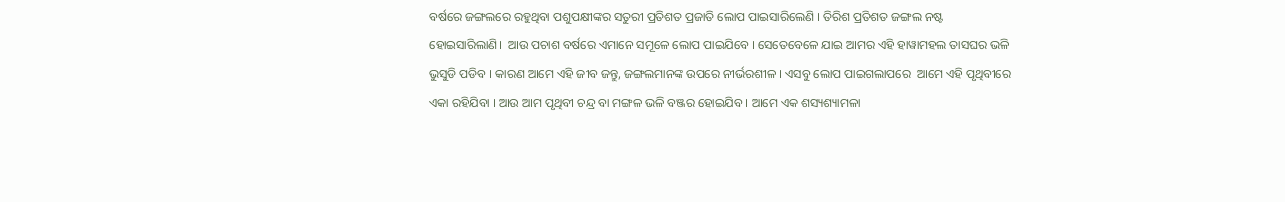ବର୍ଷରେ ଜଙ୍ଗଲରେ ରହୁଥିବା ପଶୁପକ୍ଷୀଙ୍କର ସତୁରୀ ପ୍ରତିଶତ ପ୍ରଜାତି ଲୋପ ପାଇସାରିଲେଣି । ତିରିଶ ପ୍ରତିଶତ ଜଙ୍ଗଲ ନଷ୍ଟ ହୋଇସାରିଲାଣି।  ଆଉ ପଚାଶ ବର୍ଷରେ ଏମାନେ ସମୂଳେ ଲୋପ ପାଇଯିବେ । ସେତେବେଳେ ଯାଇ ଆମର ଏହି ହାୱାମହଲ ତାସଘର ଭଳି ଭୁସୁଡି ପଡିବ । କାରଣ ଆମେ ଏହି ଜୀବ ଜନ୍ତୁ, ଜଙ୍ଗଲମାନଙ୍କ ଉପରେ ନୀର୍ଭରଶୀଳ । ଏସବୁ ଲୋପ ପାଇଗଲାପରେ  ଆମେ ଏହି ପୃଥିବୀରେ ଏକା ରହିଯିବା । ଆଉ ଆମ ପୃଥିବୀ ଚନ୍ଦ୍ର ବା ମଙ୍ଗଳ ଭଳି ବଞ୍ଜର ହୋଇଯିବ । ଆମେ ଏକ ଶସ୍ୟଶ୍ୟାମଳା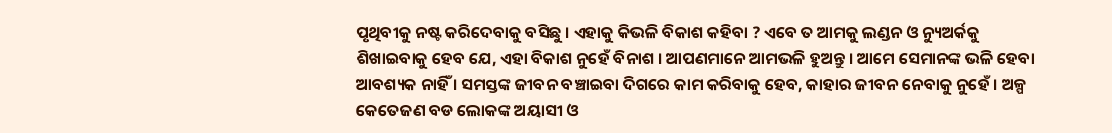ପୃଥିବୀକୁ ନଷ୍ଟ କରିଦେବାକୁ ବସିଛୁ । ଏହାକୁ କିଭଳି ବିକାଶ କହିବା ? ଏବେ ତ ଆମକୁ ଲଣ୍ଡନ ଓ ନ୍ୟୁଅର୍କକୁ ଶିଖାଇବାକୁ ହେବ ଯେ, ଏହା ବିକାଶ ନୁହେଁ ବିନାଶ । ଆପଣମାନେ ଆମଭଳି ହୁଅନ୍ତୁ । ଆମେ ସେମାନଙ୍କ ଭଳି ହେବା ଆବଶ୍ୟକ ନାହିଁ । ସମସ୍ତଙ୍କ ଜୀବନ ବଞ୍ଚାଇବା ଦିଗରେ କାମ କରିବାକୁ ହେବ, କାହାର ଜୀବନ ନେବାକୁ ନୁହେଁ । ଅଳ୍ପ କେତେଜଣ ବଡ ଲୋକଙ୍କ ଅୟାସୀ ଓ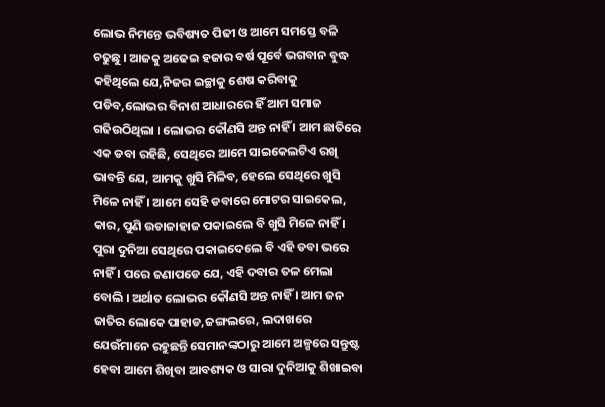ଲୋଭ ନିମନ୍ତେ ଭବିଷ୍ୟତ ପିଢୀ ଓ ଆମେ ସମସ୍ତେ ବଳି ଚଢୁଛୁ । ଆଜକୁ ଅଢେଇ ହଜାର ବର୍ଷ ପୂର୍ବେ ଭଗବାନ ବୁଦ୍ଧ କହିଥିଲେ ଯେ,ନିଜର ଇଚ୍ଛାକୁ ଶେଷ କରିବାକୁ ପଡିବ,ଲୋଭର ବିନାଶ ଆଧାରରେ ହିଁ ଆମ ସମାଜ ଗଢିଉଠିଥିଲା । ଲୋଭର କୌଣସି ଅନ୍ତ ନାହିଁ । ଆମ ଛାତିରେ ଏକ ଡବା ରହିଛି, ସେଥିରେ ଆମେ ସାଇକେଲଟିଏ ରଖି ଭାବନ୍ତି ଯେ, ଆମକୁ ଖୁସି ମିଳିବ, ହେଲେ ସେଥିରେ ଖୁସି ମିଳେ ନାହିଁ । ଆମେ ସେହି ଡବାରେ ମୋଟର ସାଇକେଲ, କାର, ପୁଣି ଉଡାଜାହାଜ ପକାଇଲେ ବି ଖୁସି ମିଳେ ନାହିଁ । ପୁରା ଦୁନିଆ ସେଥିରେ ପକାଇଦେଲେ ବି ଏହି ଡବା ଭରେ ନାହିଁ । ପରେ ଜଣାପଡେ ଯେ, ଏହି ଦବାର ତଳ ମେଲା ବୋଲି । ଅର୍ଥାତ ଲୋଭର କୌଣସି ଅନ୍ତ ନାହିଁ । ଆମ ଜନ ଜାତିର ଲୋକେ ପାହାଡ,ଜଙ୍ଗଲରେ, ଲଦାଖରେ  ଯେଉଁମାନେ ରହୁଛନ୍ତି ସେମାନଙ୍କଠାରୁ ଆମେ ଅଳ୍ପରେ ସନ୍ତୁଷ୍ଟ ହେବା ଆମେ ଶିଖିବା ଆବଶ୍ୟକ ଓ ସାରା ଦୁନିଆକୁ ଶିଖାଇବା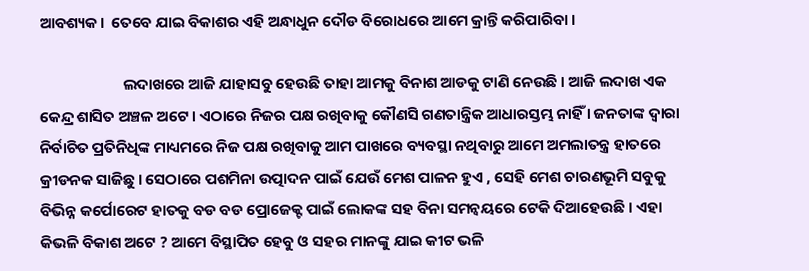ଆବଶ୍ୟକ।  ତେବେ ଯାଇ ବିକାଶର ଏହି ଅନ୍ଧାଧୁନ ଦୌଡ ବିରୋଧରେ ଆମେ କ୍ରାନ୍ତି କରିପାରିବା ।

                        ଲଦାଖରେ ଆଜି ଯାହାସବୁ ହେଉଛି ତାହା ଆମକୁ ବିନାଶ ଆଡକୁ ଟାଣି ନେଉଛି । ଆଜି ଲଦାଖ ଏକ କେନ୍ଦ୍ର ଶାସିତ ଅଞ୍ଚଳ ଅଟେ । ଏଠାରେ ନିଜର ପକ୍ଷ ରଖିବାକୁ କୌଣସି ଗଣତାନ୍ତ୍ରିକ ଆଧାରସ୍ତମ୍ଭ ନାହିଁ । ଜନତାଙ୍କ ଦ୍ଵାରା ନିର୍ବାଚିତ ପ୍ରତିନିଧିଙ୍କ ମାଧ୍ୟମରେ ନିଜ ପକ୍ଷ ରଖିବାକୁ ଆମ ପାଖରେ ବ୍ୟବସ୍ଥା ନଥିବାରୁ ଆମେ ଅମଲାତନ୍ତ୍ର ହାତରେ କ୍ରୀଡନକ ସାଜିଛୁ । ସେଠାରେ ପଶମିନା ଉତ୍ପାଦନ ପାଇଁ ଯେଉଁ ମେଶ ପାଳନ ହୁଏ , ସେହି ମେଶ ଚାରଣଭୂମି ସବୁକୁ ବିଭିନ୍ନ କର୍ପୋରେଟ ହାତକୁ ବଡ ବଡ ପ୍ରୋଜେକ୍ଟ ପାଇଁ ଲୋକଙ୍କ ସହ ବିନା ସମନ୍ଵୟରେ ଟେକି ଦିଆହେଉଛି । ଏହା କିଭଳି ବିକାଶ ଅଟେ ? ଆମେ ବିସ୍ଥାପିତ ହେବୁ ଓ ସହର ମାନଙ୍କୁ ଯାଇ କୀଟ ଭଳି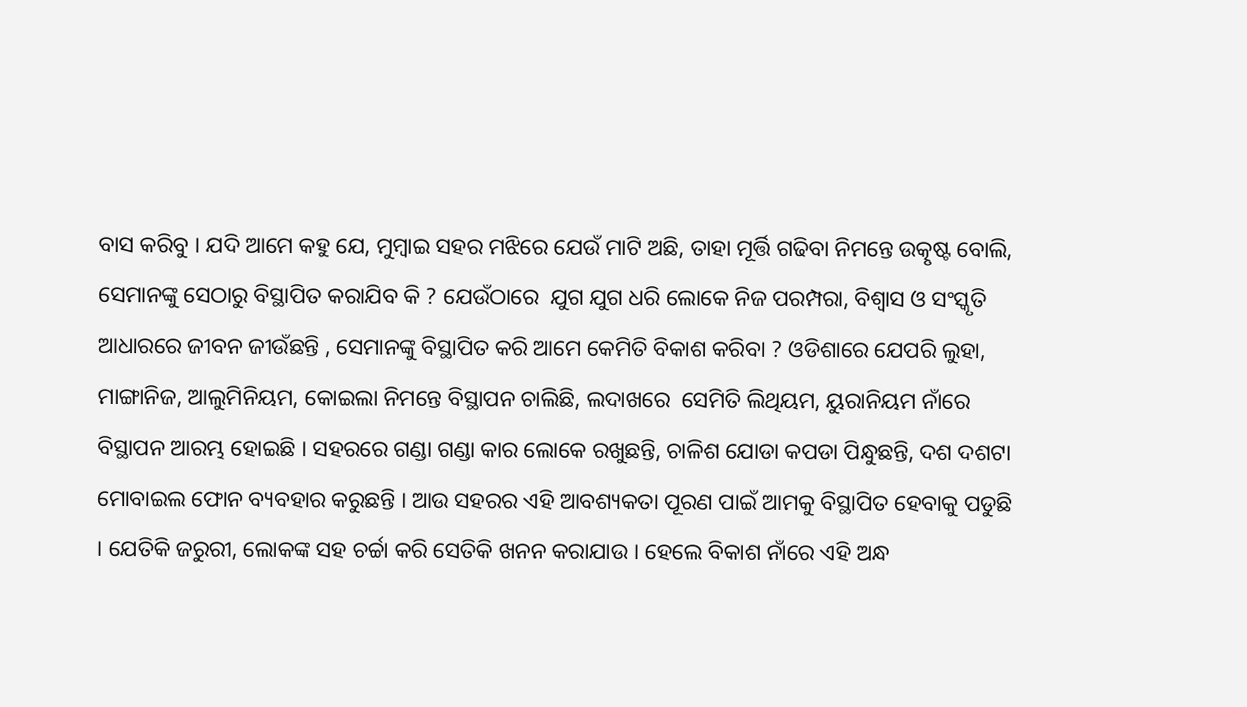ବାସ କରିବୁ । ଯଦି ଆମେ କହୁ ଯେ, ମୁମ୍ବାଇ ସହର ମଝିରେ ଯେଉଁ ମାଟି ଅଛି, ତାହା ମୂର୍ତ୍ତି ଗଢିବା ନିମନ୍ତେ ଉତ୍କୃଷ୍ଟ ବୋଲି, ସେମାନଙ୍କୁ ସେଠାରୁ ବିସ୍ଥାପିତ କରାଯିବ କି ? ଯେଉଁଠାରେ  ଯୁଗ ଯୁଗ ଧରି ଲୋକେ ନିଜ ପରମ୍ପରା, ବିଶ୍ଵାସ ଓ ସଂସ୍କୃତି ଆଧାରରେ ଜୀବନ ଜୀଉଁଛନ୍ତି , ସେମାନଙ୍କୁ ବିସ୍ଥାପିତ କରି ଆମେ କେମିତି ବିକାଶ କରିବା ? ଓଡିଶାରେ ଯେପରି ଲୁହା, ମାଙ୍ଗାନିଜ, ଆଲୁମିନିୟମ, କୋଇଲା ନିମନ୍ତେ ବିସ୍ଥାପନ ଚାଲିଛି, ଲଦାଖରେ  ସେମିତି ଲିଥିୟମ, ୟୁରାନିୟମ ନାଁରେ ବିସ୍ଥାପନ ଆରମ୍ଭ ହୋଇଛି । ସହରରେ ଗଣ୍ଡା ଗଣ୍ଡା କାର ଲୋକେ ରଖୁଛନ୍ତି, ଚାଳିଶ ଯୋଡା କପଡା ପିନ୍ଧୁଛନ୍ତି, ଦଶ ଦଶଟା ମୋବାଇଲ ଫୋନ ବ୍ୟବହାର କରୁଛନ୍ତି । ଆଉ ସହରର ଏହି ଆବଶ୍ୟକତା ପୂରଣ ପାଇଁ ଆମକୁ ବିସ୍ଥାପିତ ହେବାକୁ ପଡୁଛି । ଯେତିକି ଜରୁରୀ, ଲୋକଙ୍କ ସହ ଚର୍ଚ୍ଚା କରି ସେତିକି ଖନନ କରାଯାଉ । ହେଲେ ବିକାଶ ନାଁରେ ଏହି ଅନ୍ଧ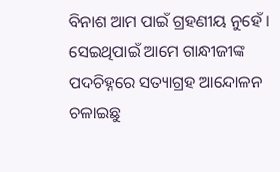ବିନାଶ ଆମ ପାଇଁ ଗ୍ରହଣୀୟ ନୁହେଁ । ସେଇଥିପାଇଁ ଆମେ ଗାନ୍ଧୀଜୀଙ୍କ ପଦଚିହ୍ନରେ ସତ୍ୟାଗ୍ରହ ଆନ୍ଦୋଳନ ଚଳାଇଛୁ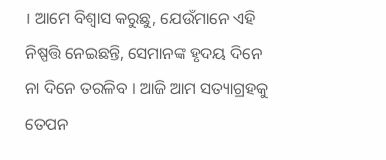। ଆମେ ବିଶ୍ଵାସ କରୁଛୁ, ଯେଉଁମାନେ ଏହି ନିଷ୍ପତ୍ତି ନେଇଛନ୍ତି, ସେମାନଙ୍କ ହୃଦୟ ଦିନେ ନା ଦିନେ ତରଳିବ । ଆଜି ଆମ ସତ୍ୟାଗ୍ରହକୁ ତେପନ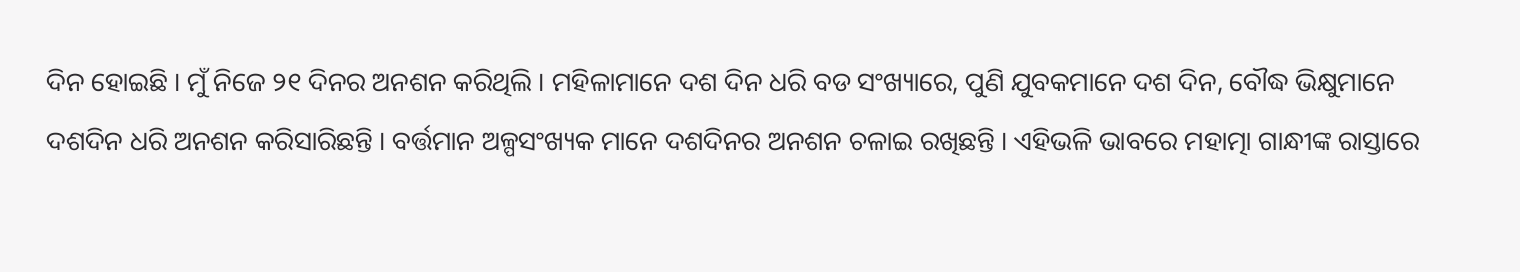ଦିନ ହୋଇଛି । ମୁଁ ନିଜେ ୨୧ ଦିନର ଅନଶନ କରିଥିଲି । ମହିଳାମାନେ ଦଶ ଦିନ ଧରି ବଡ ସଂଖ୍ୟାରେ, ପୁଣି ଯୁବକମାନେ ଦଶ ଦିନ, ବୌଦ୍ଧ ଭିକ୍ଷୁମାନେ ଦଶଦିନ ଧରି ଅନଶନ କରିସାରିଛନ୍ତି । ବର୍ତ୍ତମାନ ଅଳ୍ପସଂଖ୍ୟକ ମାନେ ଦଶଦିନର ଅନଶନ ଚଳାଇ ରଖିଛନ୍ତି । ଏହିଭଳି ଭାବରେ ମହାତ୍ମା ଗାନ୍ଧୀଙ୍କ ରାସ୍ତାରେ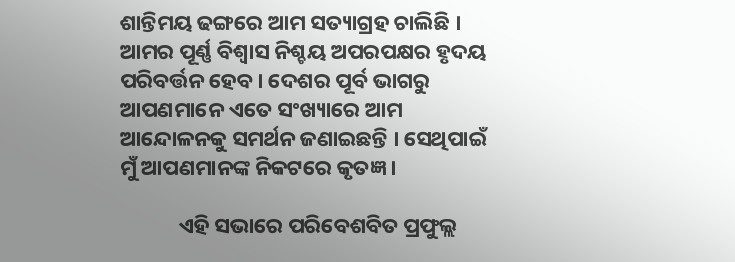ଶାନ୍ତିମୟ ଢଙ୍ଗରେ ଆମ ସତ୍ୟାଗ୍ରହ ଚାଲିଛି । ଆମର ପୂର୍ଣ୍ଣ ବିଶ୍ଵାସ ନିଶ୍ଚୟ ଅପରପକ୍ଷର ହୃଦୟ ପରିବର୍ତ୍ତନ ହେବ । ଦେଶର ପୂର୍ବ ଭାଗରୁ ଆପଣମାନେ ଏତେ ସଂଖ୍ୟାରେ ଆମ ଆନ୍ଦୋଳନକୁ ସମର୍ଥନ ଜଣାଇଛନ୍ତି । ସେଥିପାଇଁ ମୁଁ ଆପଣମାନଙ୍କ ନିକଟରେ କୃତଜ୍ଞ ।

            ଏହି ସଭାରେ ପରିବେଶବିତ ପ୍ରଫୁଲ୍ଲ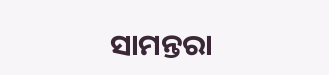ସାମନ୍ତରା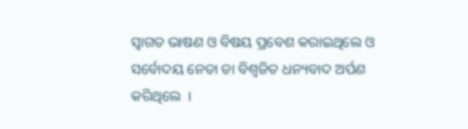ସ୍ଵାଗତ ଭାଷଣ ଓ ବିଷୟ ପ୍ରବେଶ କରାଇଥିଲେ ଓ ସର୍ବୋଦୟ ନେତା ଡା ବିଶ୍ଵଜିତ ଧନ୍ୟବାଦ ଅର୍ପଣ କରିଥିଲେ  ।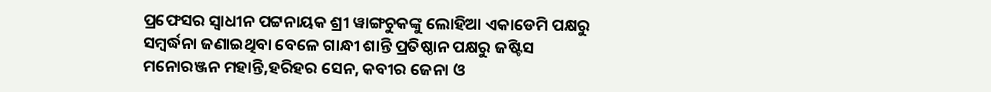ପ୍ରଫେସର ସ୍ଵାଧୀନ ପଟ୍ଟନାୟକ ଶ୍ରୀ ୱାଙ୍ଗଚୁକଙ୍କୁ ଲୋହିଆ ଏକାଡେମି ପକ୍ଷରୁ ସମ୍ବର୍ଦ୍ଧନା ଜଣାଇଥିବା ବେଳେ ଗାନ୍ଧୀ ଶାନ୍ତି ପ୍ରତିଷ୍ଠାନ ପକ୍ଷରୁ ଜଷ୍ଟିସ ମନୋରଞ୍ଜନ ମହାନ୍ତି,ହରିହର ସେନ, କବୀର ଜେନା ଓ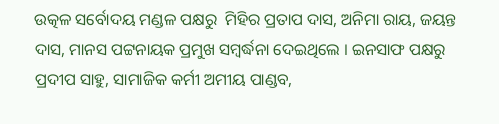ଉତ୍କଳ ସର୍ବୋଦୟ ମଣ୍ଡଳ ପକ୍ଷରୁ  ମିହିର ପ୍ରତାପ ଦାସ, ଅନିମା ରାୟ, ଜୟନ୍ତ ଦାସ, ମାନସ ପଟ୍ଟନାୟକ ପ୍ରମୁଖ ସମ୍ବର୍ଦ୍ଧନା ଦେଇଥିଲେ । ଇନସାଫ ପକ୍ଷରୁ ପ୍ରଦୀପ ସାହୁ, ସାମାଜିକ କର୍ମୀ ଅମୀୟ ପାଣ୍ଡବ,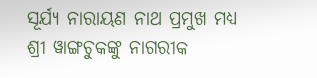ସୂର୍ଯ୍ୟ ନାରାୟଣ ନାଥ ପ୍ରମୁଖ ମଧ୍ୟ ଶ୍ରୀ ୱାଙ୍ଗଚୁକଙ୍କୁ ନାଗରୀକ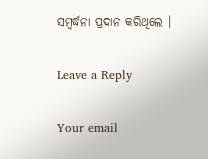ସମ୍ବର୍ଦ୍ଧନା ପ୍ରଦାନ କରିଥିଲେ ।

Leave a Reply

Your email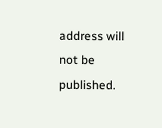address will not be published.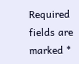Required fields are marked *